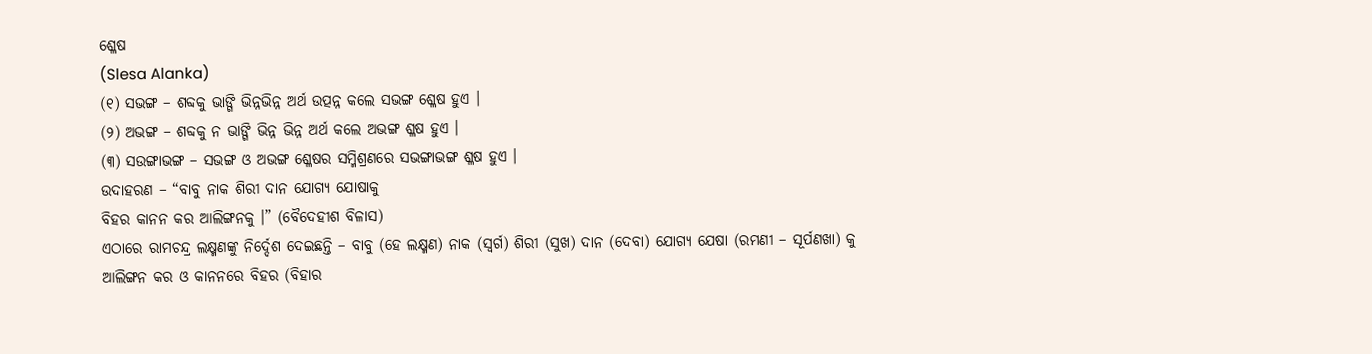ଶ୍ଳେଷ
(Slesa Alanka)
(୧) ସଭଙ୍ଗ – ଶବ୍ଦକୁ ଭାଙ୍ଗି ଭିନ୍ନଭିନ୍ନ ଅର୍ଥ ଉତ୍ପନ୍ନ କଲେ ସଭଙ୍ଗ ଶ୍ଳେଷ ହୁଏ ।
(୨) ଅଭଙ୍ଗ – ଶବ୍ଦକୁ ନ ଭାଙ୍ଗି ଭିନ୍ନ ଭିନ୍ନ ଅର୍ଥ କଲେ ଅଭଙ୍ଗ ଶ୍ଳଷ ହୁଏ ।
(୩) ସଉଙ୍ଗାଭଙ୍ଗ – ସଭଙ୍ଗ ଓ ଅଭଙ୍ଗ ଶ୍ଳେଷର ସମ୍ମିଶ୍ରଣରେ ସଭଙ୍ଗାଭଙ୍ଗ ଶ୍ଳଷ ହୁଏ ।
ଉଦାହରଣ – “ବାବୁ ନାକ ଶିରୀ ଦାନ ଯୋଗ୍ୟ ଯୋଷାକୁ
ବିହର କାନନ କର ଆଲିଙ୍ଗନକୁ ।” (ବୈଦେହୀଶ ବିଳାସ)
ଏଠାରେ ରାମଚନ୍ଦ୍ର ଲକ୍ଷ୍ମଣଙ୍କୁ ନିର୍ଦ୍ଦେଶ ଦେଇଛନ୍ତି – ବାବୁ (ହେ ଲକ୍ଷ୍ମଣ) ନାକ (ସ୍ଵର୍ଗ) ଶିରୀ (ସୁଖ) ଦାନ (ଦେବା) ଯୋଗ୍ୟ ଯେଷା (ରମଣୀ – ସୂର୍ପଣଖା) କୁ ଆଲିଙ୍ଗନ କର ଓ କାନନରେ ବିହର (ବିହାର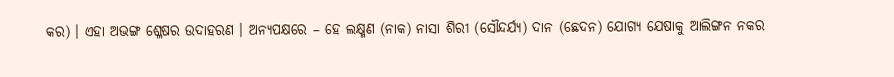କର) । ଏହା ଅଭଙ୍ଗ ଶ୍ଳେଷର ଉଦାହରଣ । ଅନ୍ୟପକ୍ଷରେ – ହେ ଲକ୍ଷ୍ମଣ (ନାକ) ନାସା ଶିରୀ (ସୌନ୍ଦର୍ଯ୍ୟ) ଦାନ (ଛେଦନ) ଯୋଗ୍ୟ ଯେଷାକୁ ଆଲିଙ୍ଗନ ନକର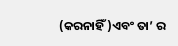(କରନାହିଁ)ଏବଂ ତା’ ର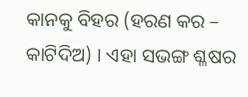କାନକୁ ବିହର (ହରଣ କର – କାଟିଦିଅ) । ଏହା ସଭଙ୍ଗ ଶ୍ଳଷର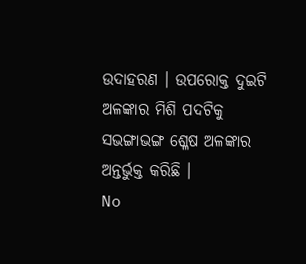ଉଦାହରଣ । ଉପରୋକ୍ତ ଦୁଇଟି ଅଳଙ୍କାର ମିଶି ପଦଟିକୁ ସଭଙ୍ଗାଭଙ୍ଗ ଶ୍ଳେଷ ଅଳଙ୍କାର ଅନ୍ତର୍ଭୁକ୍ତ କରିଛି ।
No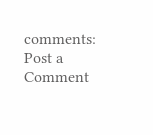comments:
Post a Comment